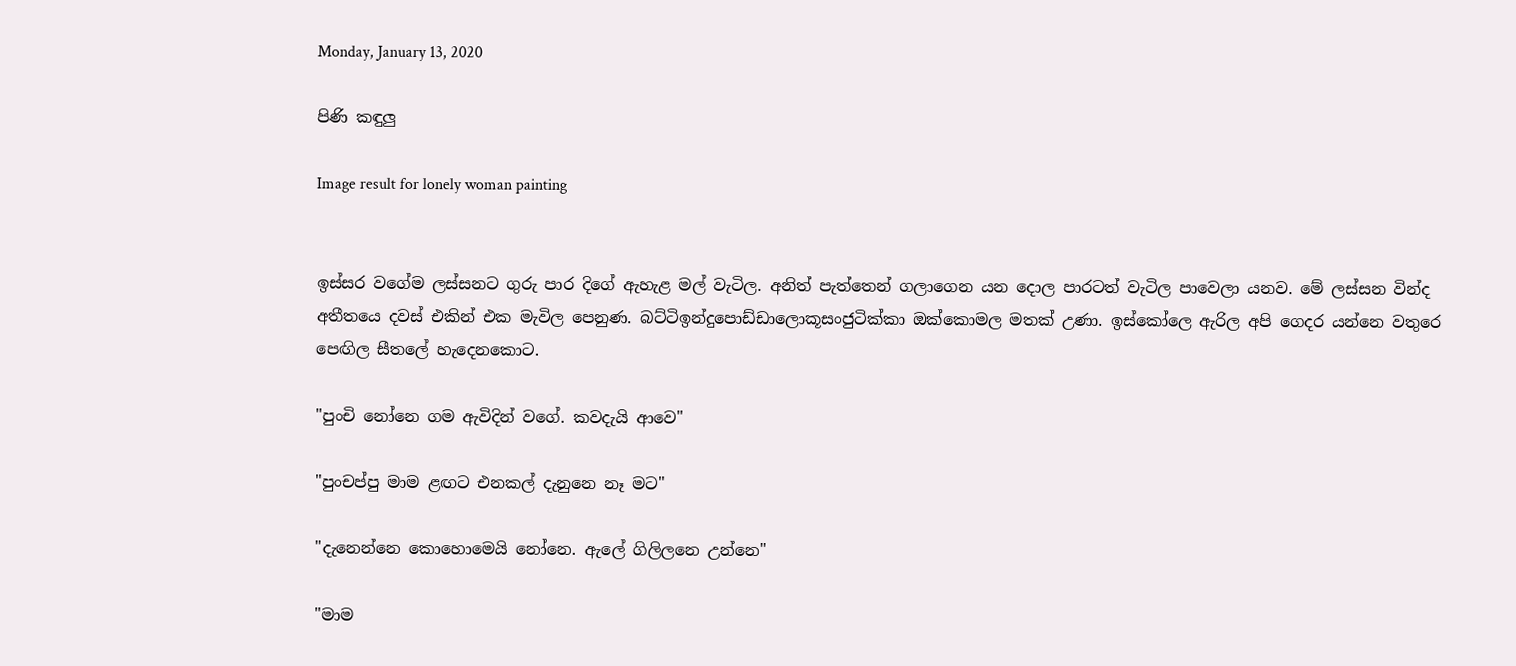Monday, January 13, 2020

පිණි කඳුලු

Image result for lonely woman painting


ඉස්සර වගේම ලස්සනට ගුරු පාර දිගේ ඇහැළ මල් වැටිල. අනිත් පැත්තෙන් ගලාගෙන යන දොල පාරටත් වැටිල පාවෙලා යනව. මේ ලස්සන වින්ද අතීතයෙ දවස් එකින් එක මැවිල පෙනුණ. බට්ටිඉන්දුපොඩ්ඩාලොකූසංජුටික්කා ඔක්කොමල මතක් උණා. ඉස්කෝලෙ ඇරිල අපි ගෙදර යන්නෙ වතුරෙ පෙඟිල සීතලේ හැදෙනකොට.

"පුංචි නෝනෙ ගම ඇවිදින් වගේ. කවදැයි ආවෙ"

"පුංචප්පු මාම ළඟට එනකල් දැනුනෙ නෑ මට"

"දැනෙන්නෙ කොහොමෙයි නෝනෙ. ඇලේ ගිලිලනෙ උන්නෙ"

"මාම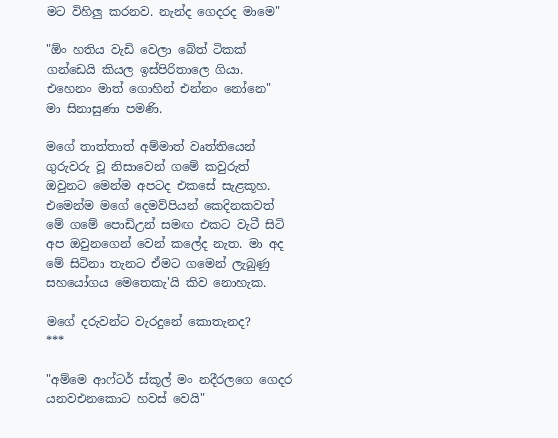මට විහිලු කරනව. නැන්ද ගෙදරද මාමෙ"

"ඕං හතිය වැඩි වෙලා බේත් ටිකක් ගන්ඩෙයි කියල ඉස්පිරිතාලෙ ගියා. එහෙනං මාත් ගොහින් එන්නං නෝනෙ"
මා සිනාසුණා පමණි.

මගේ තාත්තාත් අම්මාත් වෘත්තියෙන් ගුරුවරු වූ නිසාවෙන් ගමේ කවුරුත් ඔවුනට මෙන්ම අපටද එකසේ සැළකූහ. එමෙන්ම මගේ දෙමව්පියන් කෙදිනකවත් මේ ගමේ පොඩිඋන් සමඟ එකට වැටී සිටි අප ඔවුනගෙන් වෙන් කලේද නැත. මා අද මේ සිටිනා තැනට ඒමට ගමෙන් ලැබුණු සහයෝගය මෙතෙකැ'යි කිව නොහැක.

මගේ දරුවන්ට වැරදුනේ කොතැනද?
***

"අම්මෙ ආෆ්ටර් ස්කූල් මං නදීරලගෙ ගෙදර යනවඑනකොට හවස් වෙයි"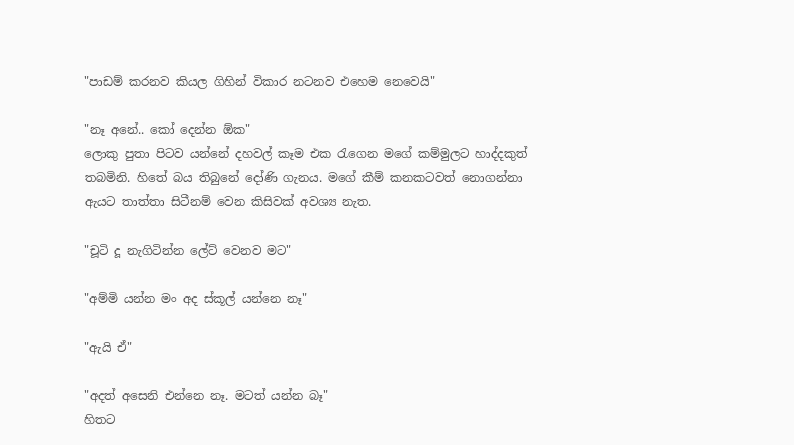"පාඩම් කරනව කියල ගිහින් විකාර නටනව එහෙම නෙවෙයි"

"නෑ අනේ.. කෝ දෙන්න ඕක"
ලොකු පුතා පිටව යන්නේ දහවල් කෑම එක රැගෙන මගේ කම්මුලට හාද්දකුත් තබමිනි. හිතේ බය තිබුනේ දෝණි ගැනය. මගේ කීම් කනකටවත් නොගන්නා ඇයට තාත්තා සිටීනම් වෙන කිසිවක් අවශ්‍ය නැත.

"චූටි දූ නැගිටින්න ලේට් වෙනව මට"

"අම්මි යන්න මං අද ස්කූල් යන්නෙ නෑ"

"ඇයි ඒ"

"අදත් අසෙනි එන්නෙ නෑ. මටත් යන්න බෑ"
හිතට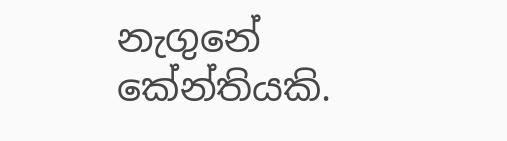නැගුනේ කේන්තියකි.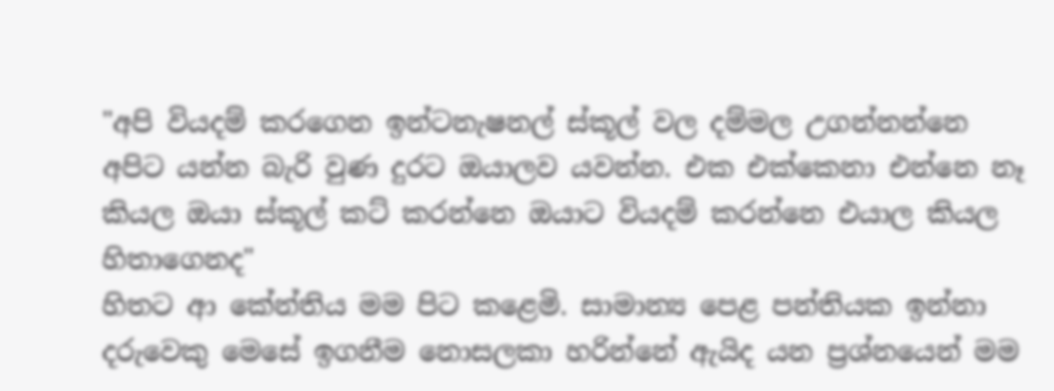"අපි වියදම් කරගෙන ඉන්ටනැෂනල් ස්කූල් වල දම්මල උගන්නන්නෙ අපිට යන්න බැරි වුණ දුරට ඔයාලව යවන්න. එක එක්කෙනා එන්නෙ නෑ කියල ඔයා ස්කූල් කට් කරන්නෙ ඔයාට වියදම් කරන්නෙ එයාල කියල හිතාගෙනද"
හිතට ආ කේන්තිය මම පිට කළෙමි. සාමාන්‍ය පෙළ පන්තියක ඉන්නා දරුවෙකු මෙසේ ඉගනීම නොසලකා හරින්නේ ඇයිද යන ප්‍රශ්නයෙන් මම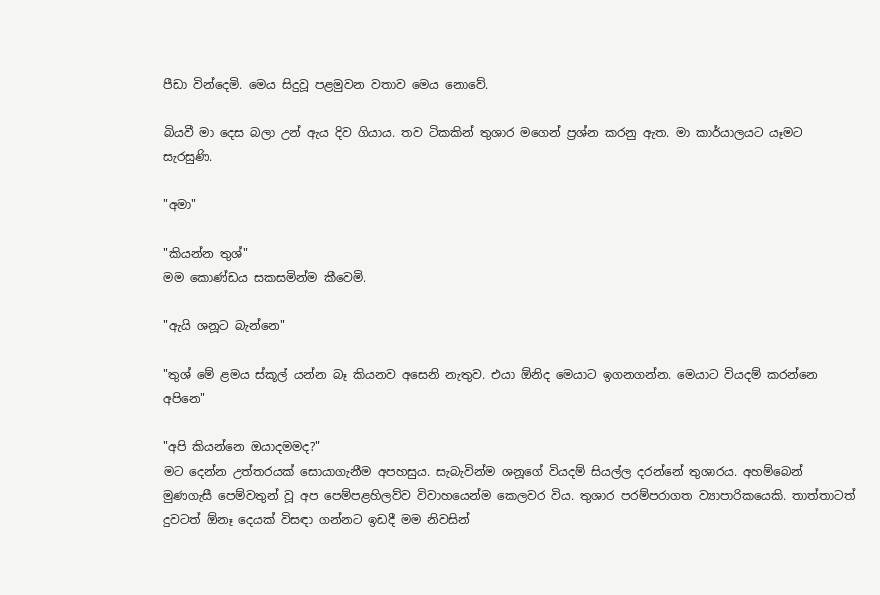පීඩා වින්දෙමි. මෙය සිදුවූ පළමුවන වතාව මෙය නොවේ.

බියවී මා දෙස බලා උන් ඇය දිව ගියාය. තව ටිකකින් තුශාර මගෙන් ප්‍රශ්න කරනු ඇත. මා කාර්යාලයට යෑමට සැරසුණි.

"අමා"

"කියන්න තුශ්"
මම කොණ්ඩය සකසමින්ම කීවෙමි.

"ඇයි ශනූට බැන්නෙ"

"තුශ් මේ ළමය ස්කූල් යන්න බෑ කියනව අසෙනි නැතුව. එයා ඕනිද මෙයාට ඉගනගන්න. මෙයාට වියදම් කරන්නෙ අපිනෙ"

"අපි කියන්නෙ ඔයාදමමද?"
මට දෙන්න උත්තරයක් සොයාගැනීම අපහසුය. සැබැවින්ම ශනූගේ වියදම් සියල්ල දරන්නේ තුශාරය. අහම්බෙන් මුණගැසී පෙම්වතුන් වූ අප පෙම්පළහිලව්ව විවාහයෙන්ම කෙලවර විය. තුශාර පරම්පරාගත ව්‍යාපාරිකයෙකි. තාත්තාටත් දුවටත් ඕනෑ දෙයක් විසඳා ගන්නට ඉඩදී මම නිවසින්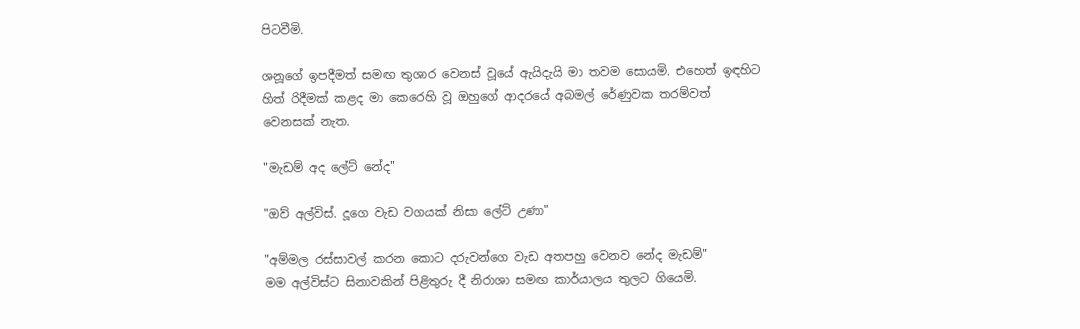පිටවීමි.

ශනූගේ ඉපදීමත් සමඟ තුශාර වෙනස් වූයේ ඇයිදැයි මා තවම සොයමි. එහෙත් ඉඳහිට හිත් රිදීමක් කළද මා කෙරෙහි වූ ඔහුගේ ආදරයේ අබමල් රේණුවක තරම්වත් වෙනසක් නැත.

"මැඩම් අද ලේට් නේද"

"ඔව් අල්විස්. දූගෙ වැඩ වගයක් නිසා ලේට් උණා"

"අම්මල රස්සාවල් කරන කොට දරුවන්ගෙ වැඩ අතපහු වෙනව නේද මැඩම්"
මම අල්විස්ට සිනාවකින් පිළිතුරු දී නිරාශා සමඟ කාර්යාලය තුලට ගියෙමි.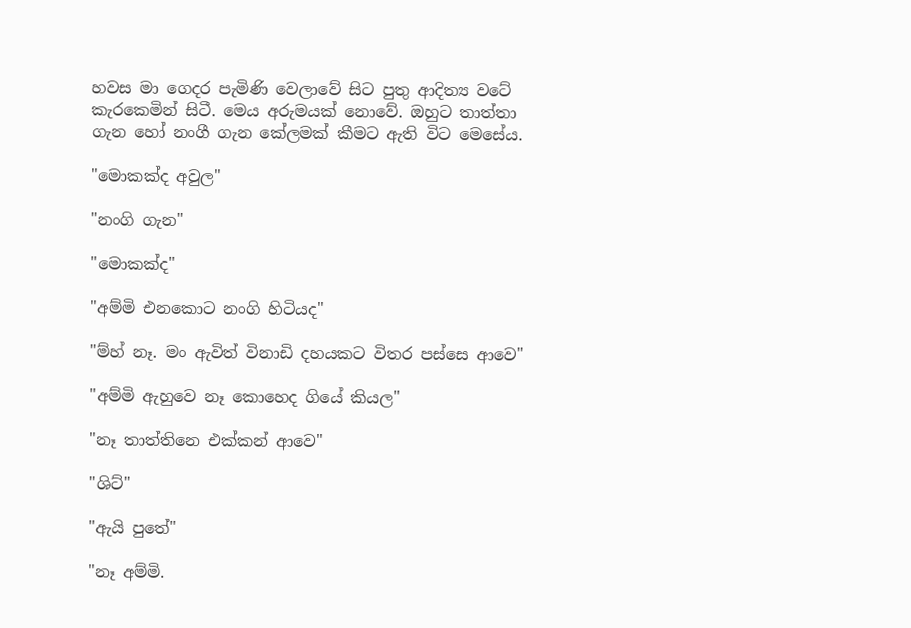හවස මා ගෙදර පැමිණි වෙලාවේ සිට පුතු ආදිත්‍ය වටේ කැරකෙමින් සිටී. මෙය අරුමයක් නොවේ. ඔහුට තාත්තා ගැන හෝ නංගී ගැන කේලමක් කීමට ඇති විට මෙසේය.

"මොකක්ද අවුල"

"නංගි ගැන"

"මොකක්ද"

"අම්මි එනකොට නංගි හිටියද"

"ම්හ් නෑ. මං ඇවිත් විනාඩි දහයකට විතර පස්සෙ ආවෙ"

"අම්මි ඇහුවෙ නෑ කොහෙද ගියේ කියල"

"නෑ තාත්තිනෙ එක්කන් ආවෙ"

"ශිට්"

"ඇයි පුතේ"

"නෑ අම්මි.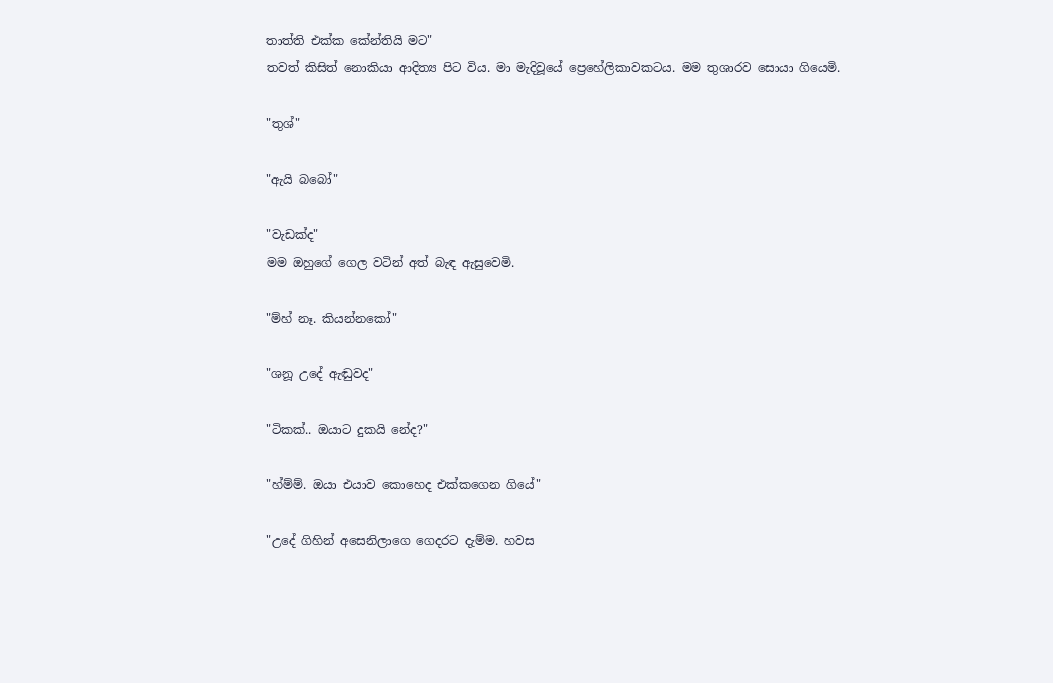තාත්ති එක්ක කේන්තියි මට"
තවත් කිසිත් නොකියා ආදිත්‍ය පිට විය. මා මැදිවූයේ ප්‍රෙහේලිකාවකටය. මම තුශාරව සොයා ගියෙමි.

"තුශ්"

"ඇයි බබෝ"

"වැඩක්ද"
මම ඔහුගේ ගෙල වටින් අත් බැඳ ඇසුවෙමි.

"ම්හ් නෑ. කියන්නකෝ"

"ශනූ උදේ ඇඬුවද"

"ටිකක්.. ඔයාට දුකයි නේද?"

"හ්ම්ම්. ඔයා එයාව කොහෙද එක්කගෙන ගියේ"

"උදේ ගිහින් අසෙනිලාගෙ ගෙදරට දැම්ම. හවස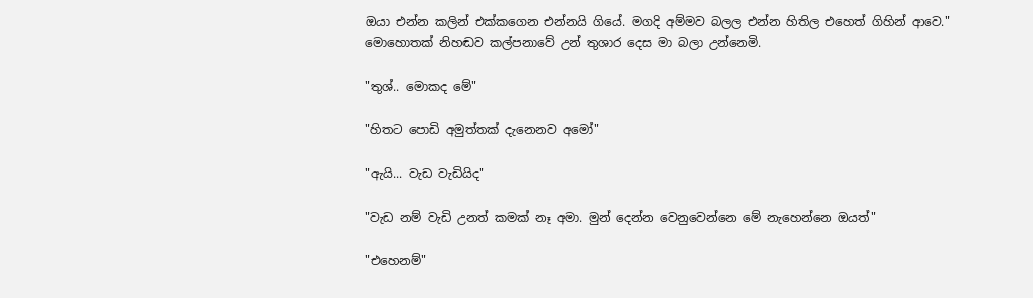ඔයා එන්න කලින් එක්කගෙන එන්නයි ගියේ. මගදි අම්මව බලල එන්න හිතිල එහෙත් ගිහින් ආවෙ."
මොහොතක් නිහඬව කල්පනාවේ උන් තුශාර දෙස මා බලා උන්නෙමි.

"තුශ්.. මොකද මේ"

"හිතට පොඩි අමුත්තක් දැනෙනව අමෝ"

"ඇයි... වැඩ වැඩියිද"

"වැඩ නම් වැඩි උනත් කමක් නෑ අමා. මුන් දෙන්න වෙනුවෙන්නෙ මේ නැහෙන්නෙ ඔයත්"

"එහෙනම්"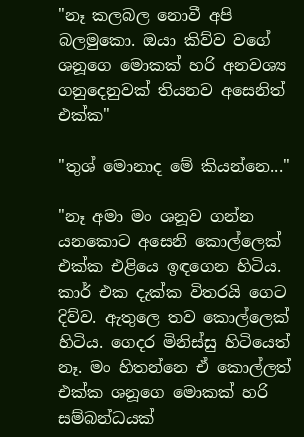"නෑ කලබල නොවී අපි බලමුකො. ඔයා කිව්ව වගේ ශනූගෙ මොකක් හරි අනවශ්‍ය ගනුදෙනුවක් තියනව අසෙනිත් එක්ක"

"තුශ් මොනාද මේ කියන්නෙ..."

"නෑ අමා මං ශනූව ගන්න යනකොට අසෙනි කොල්ලෙක් එක්ක එළියෙ ඉඳගෙන හිටිය. කාර් එක දැක්ක විතරයි ගෙට දිව්ව. ඇතුලෙ තව කොල්ලෙක් හිටිය. ගෙදර මිනිස්සු හිටියෙත් නෑ. මං හිතන්නෙ ඒ කොල්ලත් එක්ක ශනූගෙ මොකක් හරි සම්බන්ධයක්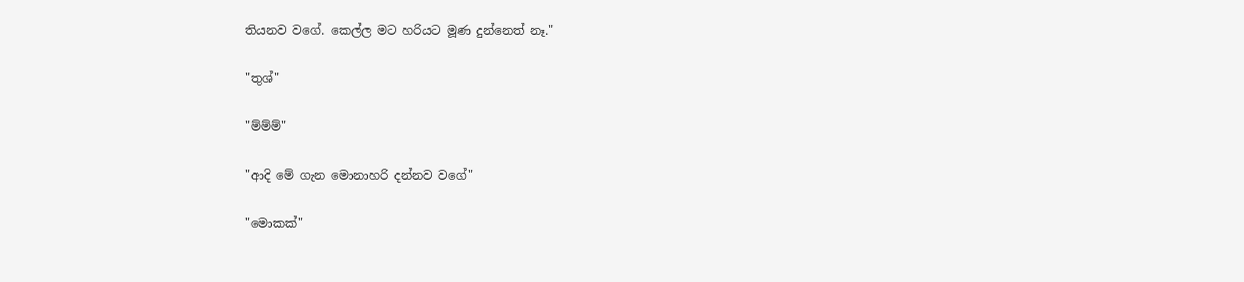තියනව වගේ. කෙල්ල මට හරියට මූණ දුන්නෙත් නෑ."

"තුශ්"

"ම්ම්ම්"

"ආදි මේ ගැන මොනාහරි දන්නව වගේ"

"මොකක්"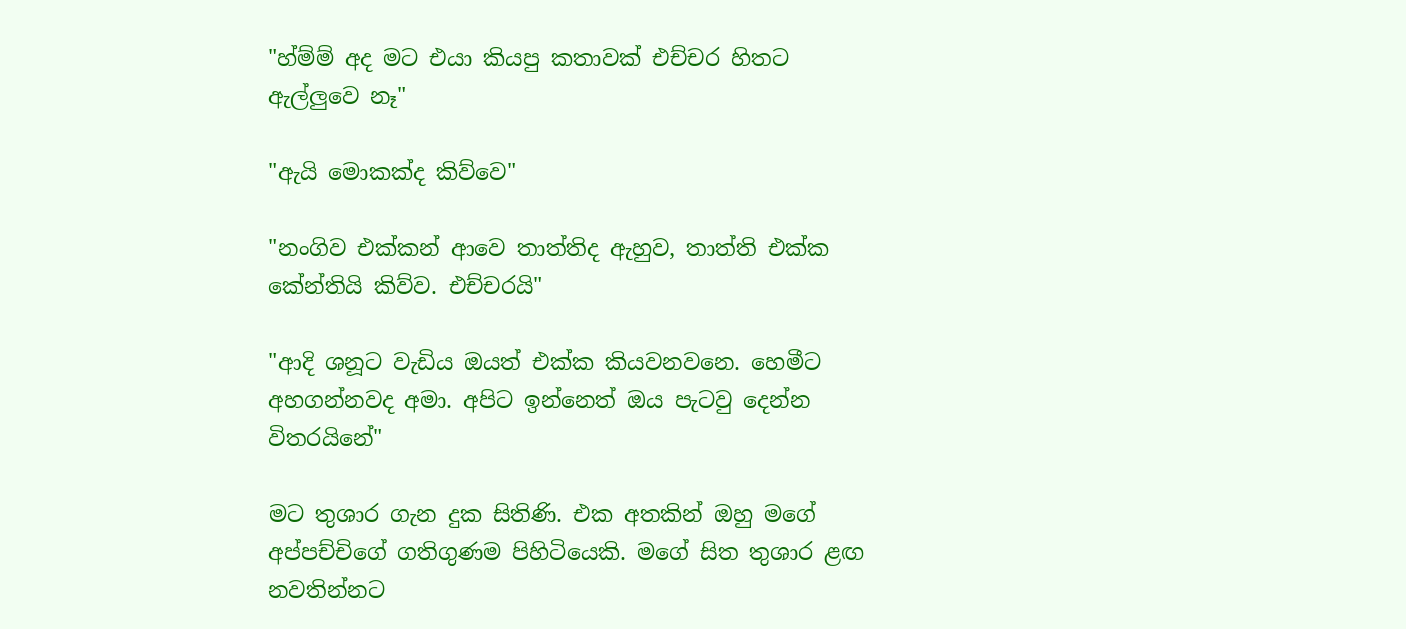"හ්ම්ම් අද මට එයා කියපු කතාවක් එච්චර හිතට ඇල්ලුවෙ නෑ"

"ඇයි මොකක්ද කිව්වෙ"

"නංගිව එක්කන් ආවෙ තාත්තිද ඇහුව, තාත්ති එක්ක කේන්තියි කිව්ව. එච්චරයි"

"ආදි ශනූට වැඩිය ඔයත් එක්ක කියවනවනෙ. හෙමීට අහගන්නවද අමා. අපිට ඉන්නෙත් ඔය පැටවු දෙන්න විතරයිනේ"

මට තුශාර ගැන දුක සිතිණි. එක අතකින් ඔහු මගේ අප්පච්චිගේ ගතිගුණම පිහිටියෙකි. මගේ සිත තුශාර ළඟ නවතින්නට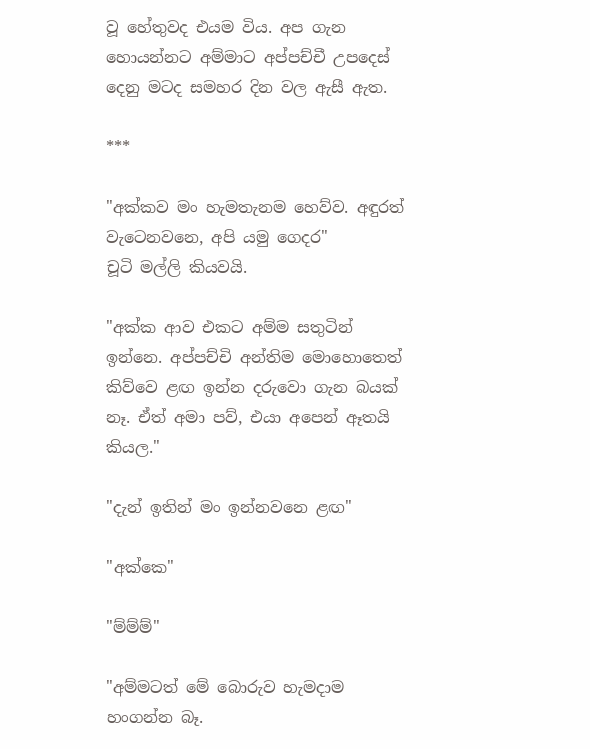වූ හේතුවද එයම විය. අප ගැන හොයන්නට අම්මාට අප්පච්චී උපදෙස් දෙනු මටද සමහර දින වල ඇසී ඇත.

***

"අක්කව මං හැමතැනම හෙව්ව. අඳුරත් වැටෙනවනෙ, අපි යමු ගෙදර"
චූටි මල්ලි කියවයි.

"අක්ක ආව එකට අම්ම සතුටින් ඉන්නෙ. අප්පච්චි අන්තිම මොහොතෙත් කිව්වෙ ළඟ ඉන්න දරුවො ගැන බයක් නෑ. ඒත් අමා පව්, එයා අපෙන් ඈතයි කියල."

"දැන් ඉතින් මං ඉන්නවනෙ ළඟ"

"අක්කෙ"

"ම්ම්ම්"

"අම්මටත් මේ බොරුව හැමදාම හංගන්න බෑ.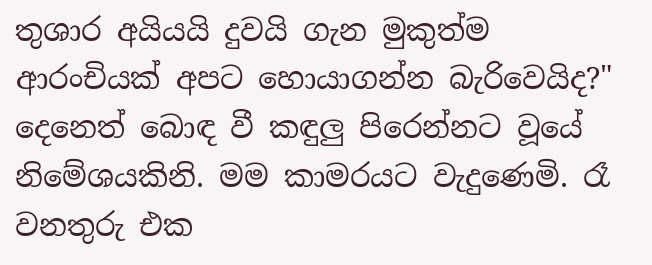තුශාර අයියයි දුවයි ගැන මුකුත්ම ආරංචියක් අපට හොයාගන්න බැරිවෙයිද?"
දෙනෙත් බොඳ වී කඳුලු පිරෙන්නට වූයේ නිමේශයකිනි. මම කාමරයට වැදුණෙමි. රෑ වනතුරු එක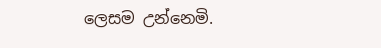ලෙසම උන්නෙමි.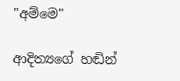"අම්මෙ"

ආදිත්‍යගේ හඬින්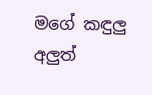මගේ කඳුලු අලුත්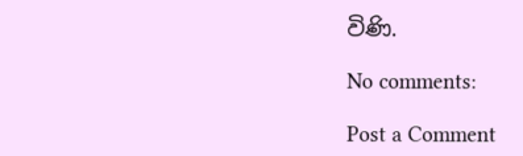විණි.

No comments:

Post a Comment